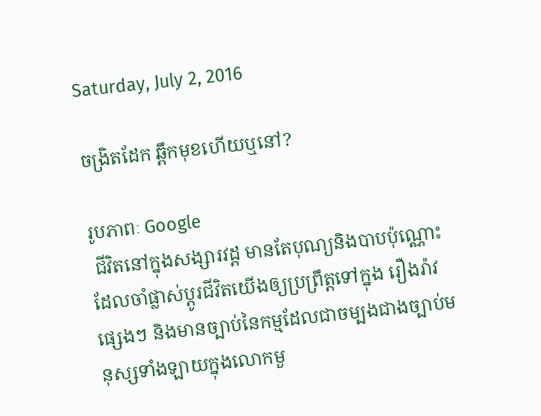Saturday, July 2, 2016

ចង្រិតដែក ឆ្ពឹកមុខហើយឬនៅ?

រូបភាពៈ Google
 ជីវិតនៅក្នុងសង្សារវដ្ដ មានតែបុណ្យនិងបាបប៉ុណ្ណោះ ដែលចាំផ្លាស់ប្តូរជីវិតយើងឲ្យប្រព្រឹត្តទៅក្នុង រឿងរ៉ាវផ្សេងៗ និងមានច្បាប់នៃកម្មដែលជាចម្បងជាងច្បាប់មនុស្សទាំងឡាយក្នុងលោកមួ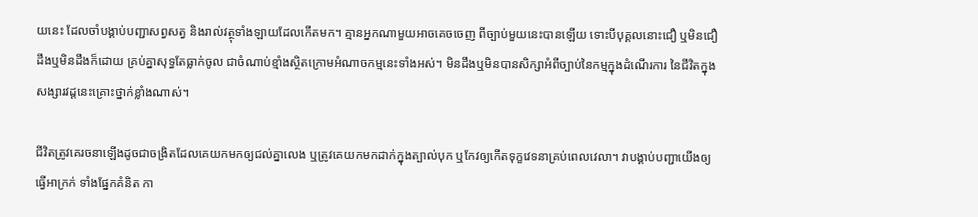យនេះ ដែលចាំបង្គាប់បញ្ជាសព្វសត្វ និងរាល់វត្ថុទាំងឡាយដែលកើតមក។ គ្មានអ្នកណាមួយអាចគេចចេញ ពីច្បាប់មួយនេះបានឡើយ ទោះបីបុគ្គលនោះជឿ ឬមិនជឿ ដឹងឬមិនដឹងក៏ដោយ គ្រប់គ្នាសុទ្ធតែធ្លាក់ចូល ជាចំណាប់ខ្មាំងស្ថិតក្រោមអំណាចកម្មនេះទាំងអស់។ មិនដឹងឬមិនបានសិក្សាអំពីច្បាប់នៃកម្មក្នុងដំណើរការ នៃជីវិតក្នុងសង្សារវដ្តនេះគ្រោះថ្នាក់ខ្លាំងណាស់។

ជីវិតត្រូវគេរចនាឡើងដូចជាចង្រិតដែលគេយកមកឲ្យជល់គ្នាលេង ឬត្រូវគេយកមកដាក់ក្នុងត្បាល់បុក ឬកែវឲ្យកើតទុក្ខវេទនាគ្រប់ពេលវេលា។ វាបង្គាប់បញ្ជាយើងឲ្យធ្វើអាក្រក់ ទាំងផ្នែកគំនិត កា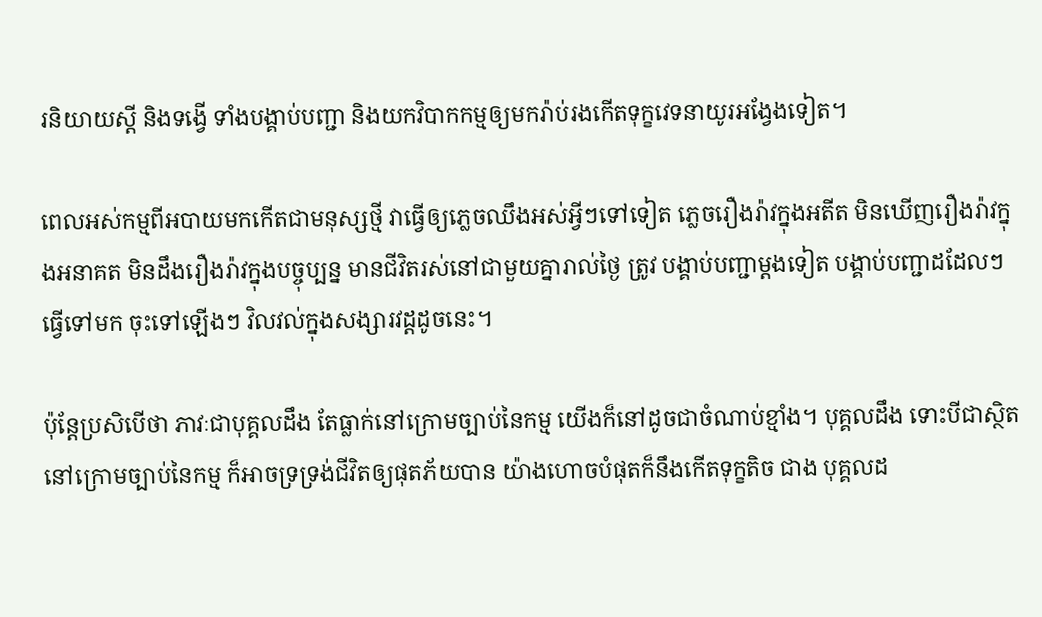រនិយាយស្តី និងទង្វើ ទាំងបង្គាប់បញ្ជា និងយកវិបាកកម្មឲ្យមករ៉ាប់រងកើតទុក្ខវេទនាយូរអង្វែងទៀត។

ពេលអស់កម្មពីអបាយមកកើតជាមនុស្សថ្មី វាធ្វើឲ្យភ្លេចឈឹងអស់អ្វីៗទៅទៀត ភ្លេចរឿងរ៉ាវក្នុងអតីត មិនឃើញរឿងរ៉ាវក្នុងអនាគត មិនដឹងរឿងរ៉ាវក្នុងបច្ចុប្បន្ន មានជីវិតរស់នៅជាមួយគ្នារាល់ថ្ងៃ ត្រូវ បង្គាប់បញ្ជាម្តងទៀត បង្គាប់បញ្ជាដដែលៗ ធ្វើទៅមក ចុះទៅឡើងៗ វិលវល់ក្នុងសង្សារវដ្តដូចនេះ។

ប៉ុន្តែប្រសិបើថា ភាវៈជាបុគ្គលដឹង តែធ្លាក់នៅក្រោមច្បាប់នៃកម្ម យើងក៏នៅដូចជាចំណាប់ខ្មាំង។ បុគ្គលដឹង ទោះបីជាស្ថិតនៅក្រោមច្បាប់នៃកម្ម ក៏អាចទ្រទ្រង់ជីវិតឲ្យផុតភ័យបាន យ៉ាងហោចបំផុតក៏នឹងកើតទុក្ខតិច ជាង បុគ្គលដ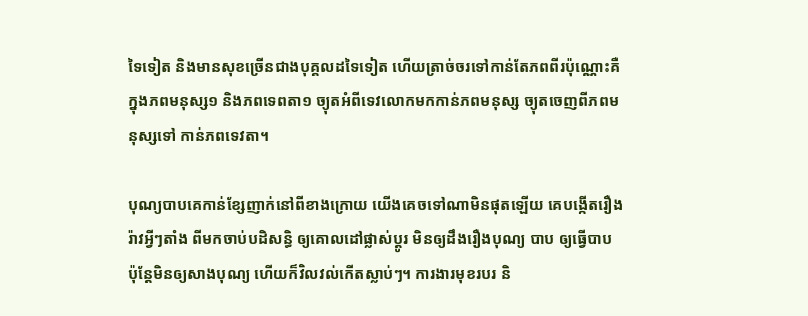ទៃទៀត និងមានសុខច្រើនជាងបុគ្គលដទៃទៀត ហើយត្រាច់ចរទៅកាន់តែភពពីរប៉ុណ្ណោះគឺ ក្នុងភពមនុស្ស១ និងភពទេពតា១ ច្យុតអំពីទេវលោកមកកាន់ភពមនុស្ស ច្យុតចេញពីភពមនុស្សទៅ កាន់ភពទេវតា។

បុណ្យបាបគេកាន់ខ្សែញាក់នៅពីខាងក្រោយ យើងគេចទៅណាមិនផុតឡើយ គេបង្កើតរឿងរ៉ាវអ្វីៗតាំង ពីមកចាប់បដិសន្ធិ ឲ្យគោលដៅផ្លាស់ប្តូរ មិនឲ្យដឹងរឿងបុណ្យ បាប ឲ្យធ្វើបាប ប៉ុន្តែមិនឲ្យសាងបុណ្យ ហើយក៏វិលវល់កើតស្លាប់ៗ។ ការងារមុខរបរ និ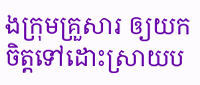ងក្រុមគ្រួសារ ឲ្យយកចិត្តទៅដោះស្រាយប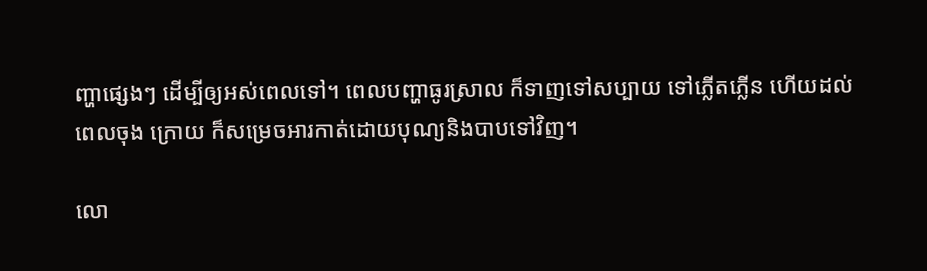ញ្ហាផ្សេងៗ ដើម្បីឲ្យអស់ពេលទៅ។ ពេលបញ្ហាធូរស្រាល ក៏ទាញទៅសប្បាយ ទៅភ្លើតភ្លើន ហើយដល់ពេលចុង ក្រោយ ក៏សម្រេចអារកាត់ដោយបុណ្យនិងបាបទៅវិញ។

លោ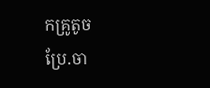កគ្រូតូច
ប្រែ.ចា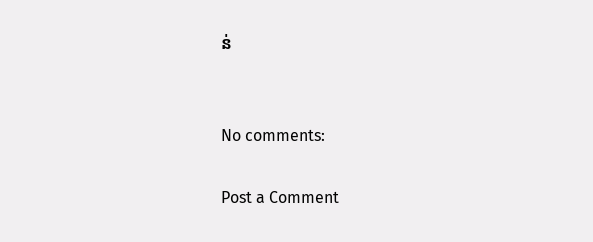ន់


No comments:

Post a Comment